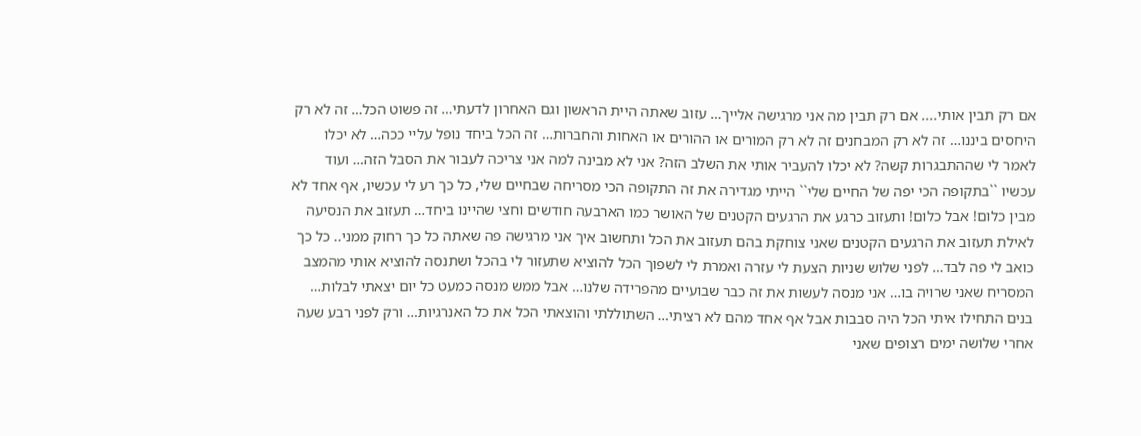אם רק תבין אותי.... אם רק תבין מה אני מרגישה אלייך… עזוב שאתה היית הראשון וגם האחרון לדעתי… זה פשוט הכל… זה לא רק היחסים ביננו… זה לא רק המבחנים זה לא רק המורים או ההורים או האחות והחברות… זה הכל ביחד נופל עליי ככה… לא יכלו לאמר לי שההתבגרות קשה? לא יכלו להעביר אותי את השלב הזה? אני לא מבינה למה אני צריכה לעבור את הסבל הזה… ועוד עכשיו ``בתקופה הכי יפה של החיים שלי`` הייתי מגדירה את זה התקופה הכי מסריחה שבחיים שלי, כל כך רע לי עכשיו, אף אחד לא מבין כלום! אבל כלום! ותעזוב כרגע את הרגעים הקטנים של האושר כמו הארבעה חודשים וחצי שהיינו ביחד… תעזוב את הנסיעה לאילת תעזוב את הרגעים הקטנים שאני צוחקת בהם תעזוב את הכל ותחשוב איך אני מרגישה פה שאתה כל כך רחוק ממני.. כל כך כואב לי פה לבד… לפני שלוש שניות הצעת לי עזרה ואמרת לי לשפוך הכל להוציא שתעזור לי בהכל ושתנסה להוציא אותי מהמצב המסריח שאני שרויה בו… אני מנסה לעשות את זה כבר שבועיים מהפרידה שלנו… אבל ממש מנסה כמעט כל יום יצאתי לבלות… בנים התחילו איתי הכל היה סבבות אבל אף אחד מהם לא רציתי… השתוללתי והוצאתי הכל את כל האנרגיות… ורק לפני רבע שעה אחרי שלושה ימים רצופים שאני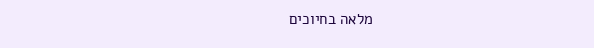מלאה בחיוכים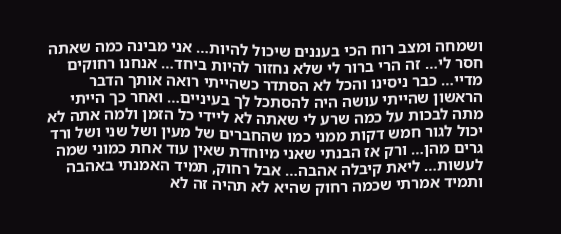ושמחה ומצב רוח הכי בעננים שיכול להיות… אני מבינה כמה שאתה חסר לי… זה הרי ברור לי שלא נחזור להיות ביחד… אנחנו רחוקים מדיי… כבר ניסינו והכל לא הסתדר כשהייתי רואה אותך הדבר הראשון שהייתי עושה היה להסתכל לך בעיניים… ואחר כך הייתי מתה לבכות על כמה שרע לי שאתה לא ליידי כל הזמן ולמה אתה לא יכול לגור חמש דקות ממני כמו שהחברים של מעין ושל שני ושל ורד גרים מהן… ורק אז הבנתי שאני מיוחדת שאין עוד אחת כמוני שמה לעשות… ליאת קיבלה אהבה… אבל רחוק, תמיד האמנתי באהבה ותמיד אמרתי שכמה רחוק שהיא לא תהיה זה לא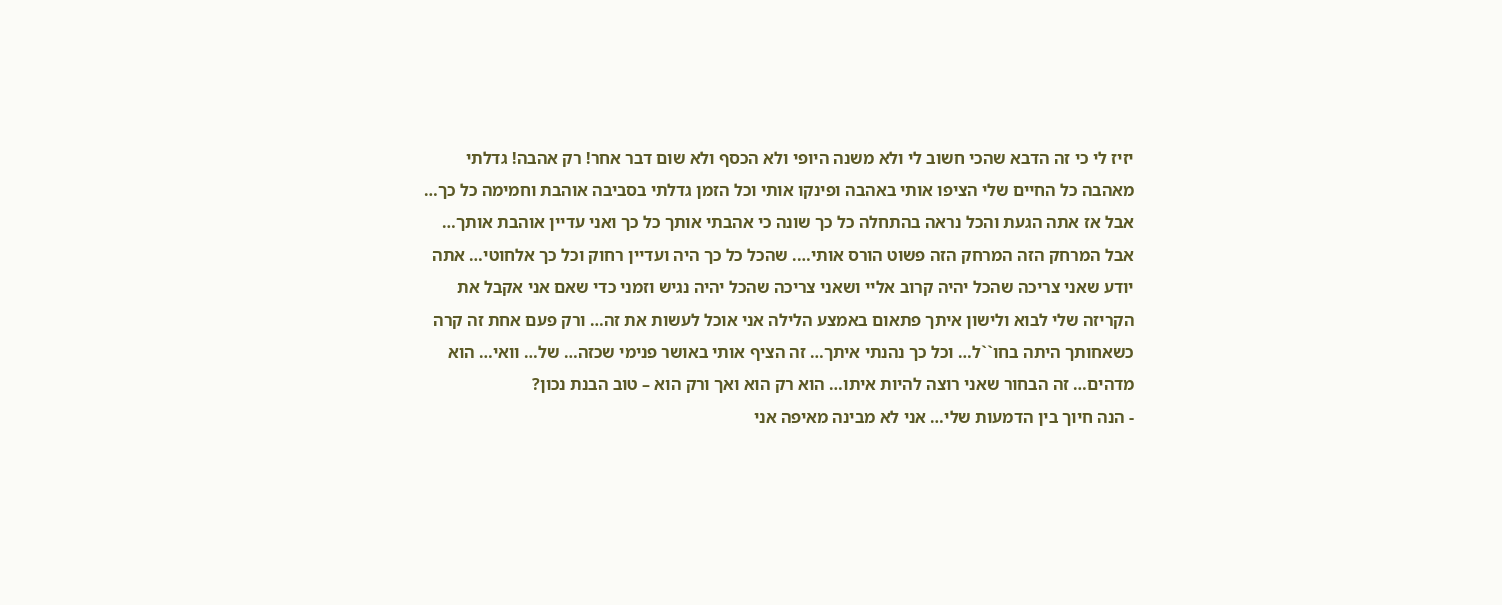יזיז לי כי זה הדבא שהכי חשוב לי ולא משנה היופי ולא הכסף ולא שום דבר אחר! רק אהבה! גדלתי מאהבה כל החיים שלי הציפו אותי באהבה ופינקו אותי וכל הזמן גדלתי בסביבה אוהבת וחמימה כל כך… אבל אז אתה הגעת והכל נראה בהתחלה כל כך שונה כי אהבתי אותך כל כך ואני עדיין אוהבת אותך… אבל המרחק הזה המרחק הזה פשוט הורס אותי…. שהכל כל כך היה ועדיין רחוק וכל כך אלחוטי… אתה יודע שאני צריכה שהכל יהיה קרוב אליי ושאני צריכה שהכל יהיה נגיש וזמני כדי שאם אני אקבל את הקריזה שלי לבוא ולישון איתך פתאום באמצע הלילה אני אוכל לעשות את זה… ורק פעם אחת זה קרה כשאחותך היתה בחו``ל… וכל כך נהנתי איתך… זה הציף אותי באושר פנימי שכזה… של… וואי… הוא מדהים… זה הבחור שאני רוצה להיות איתו… הוא רק הוא ואך ורק הוא – טוב הבנת נכון?
- הנה חיוך בין הדמעות שלי… אני לא מבינה מאיפה אני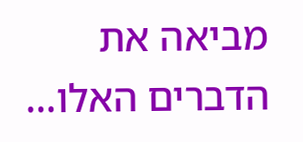מביאה את הדברים האלו…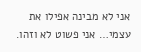אני לא מבינה אפילו את עצמי… אני פשוט לא וזהו.